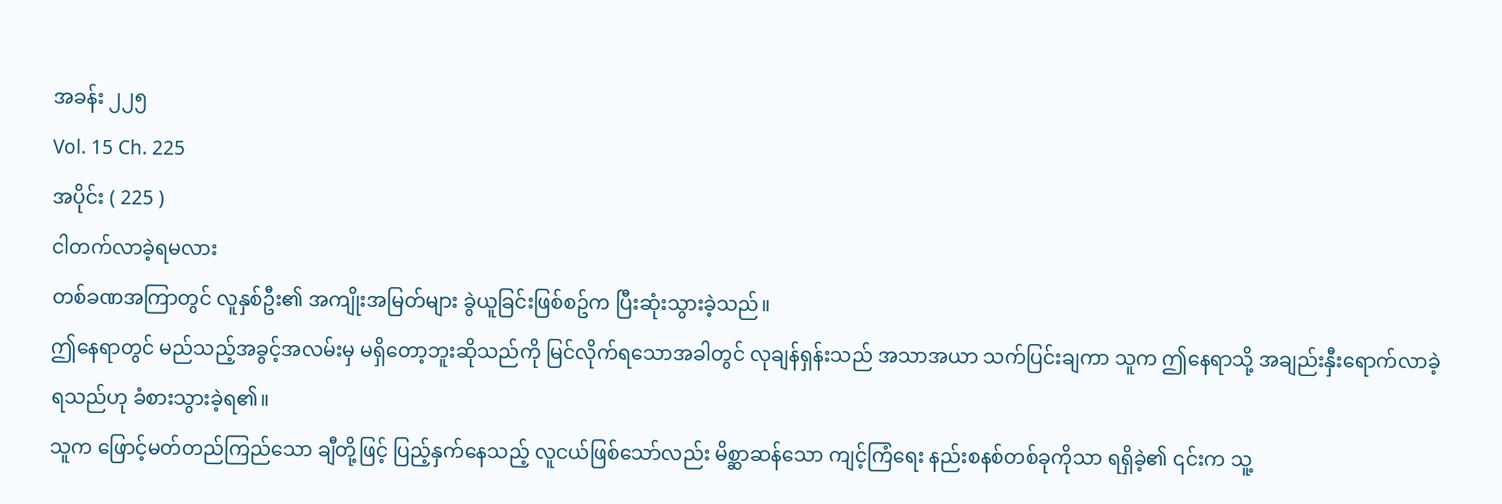အခန်း ၂၂၅
Vol. 15 Ch. 225
အပိုင်း ( 225 )
ငါတက်လာခဲ့ရမလား
တစ်ခဏအကြာတွင် လူနှစ်ဦး၏ အကျိုးအမြတ်များ ခွဲယူခြင်းဖြစ်စဥ်က ပြီးဆုံးသွားခဲ့သည်။
ဤနေရာတွင် မည်သည့်အခွင့်အလမ်းမှ မရှိတော့ဘူးဆိုသည်ကို မြင်လိုက်ရသောအခါတွင် လုချန်ရှန်းသည် အသာအယာ သက်ပြင်းချကာ သူက ဤနေရာသို့ အချည်းနှီးရောက်လာခဲ့ရသည်ဟု ခံစားသွားခဲ့ရ၏။
သူက ဖြောင့်မတ်တည်ကြည်သော ချီတို့ဖြင့် ပြည့်နှက်နေသည့် လူငယ်ဖြစ်သော်လည်း မိစ္ဆာဆန်သော ကျင့်ကြံရေး နည်းစနစ်တစ်ခုကိုသာ ရရှိခဲ့၏ ၎င်းက သူ့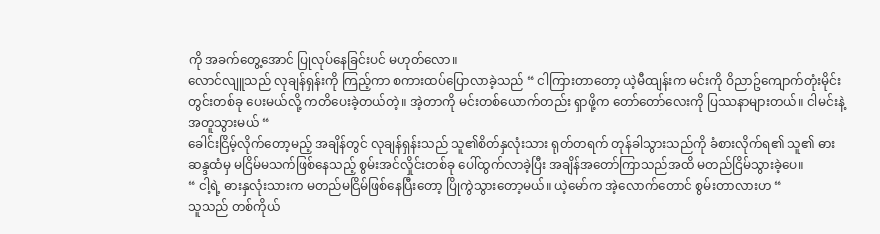ကို အခက်တွေ့အောင် ပြုလုပ်နေခြင်းပင် မဟုတ်လော။
လောင်လျူသည် လုချန်ရှန်းကို ကြည့်ကာ စကားထပ်ပြောလာခဲ့သည် “ ငါကြားတာတော့ ယဲ့မီထျန်းက မင်းကို ဝိညာဥ်ကျောက်တုံးမိုင်းတွင်းတစ်ခု ပေးမယ်လို့ ကတိပေးခဲ့တယ်တဲ့။ အဲ့တာကို မင်းတစ်ယောက်တည်း ရှာဖို့က တော်တော်လေးကို ပြဿနာများတယ်။ ငါမင်းနဲ့အတူသွားမယ် “
ခေါင်းငြိမ့်လိုက်တော့မည့် အချိန်တွင် လုချန်ရှန်းသည် သူ၏စိတ်နှလုံးသား ရုတ်တရက် တုန်ခါသွားသည်ကို ခံစားလိုက်ရ၏ သူ၏ ဓားဆန္ဒထံမှ မငြိမ်မသက်ဖြစ်နေသည့် စွမ်းအင်လှိုင်းတစ်ခု ပေါ်ထွက်လာခဲ့ပြီး အချိန်အတော်ကြာသည်အထိ မတည်ငြိမ်သွားခဲ့ပေ။
“ ငါ့ရဲ့ ဓားနှလုံးသားက မတည်မငြိမ်ဖြစ်နေပြီးတော့ ပြိုကွဲသွားတော့မယ်။ ယဲ့မော်က အဲ့လောက်တောင် စွမ်းတာလားဟ “
သူသည် တစ်ကိုယ်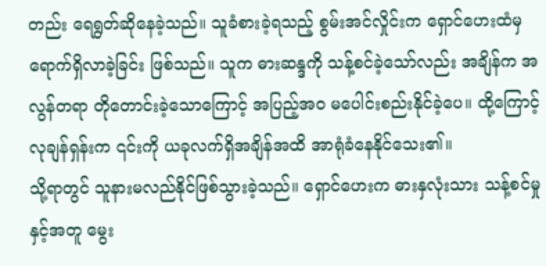တည်း ရေရွတ်ဆိုနေခဲ့သည်။ သူခံစားခဲ့ရသည့် စွမ်းအင်လှိုင်းက ရှောင်ဟေးထံမှ ရောက်ရှိလာခဲ့ခြင်း ဖြစ်သည်။ သူက ဓားဆန္ဒကို သန့်စင်ခဲ့သော်လည်း အချိန်က အလွန်တရာ တိုတောင်းခဲ့သောကြောင့် အပြည့်အဝ မပေါင်းစည်းနိုင်ခဲ့ပေ။ ထို့ကြောင့် လုချန်ရှန်းက ၎င်းကို ယခုလက်ရှိအချိန်အထိ အာရုံခံနေနိုင်သေး၏။
သို့ရာတွင် သူနားမလည်နိုင်ဖြစ်သွားခဲ့သည်။ ရှောင်ဟေးက ဓားနှလုံးသား သန့်စင်မှုနှင့်အတူ မွေး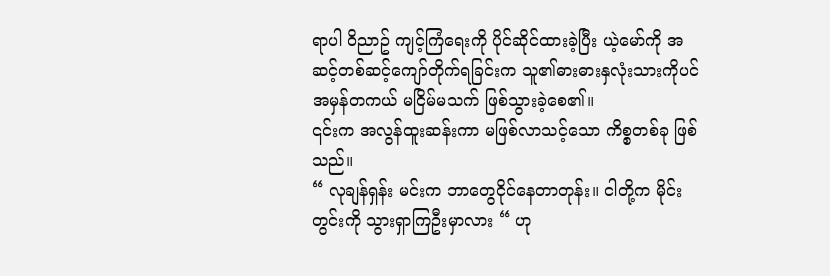ရာပါ ဝိညာဥ် ကျင့်ကြံရေးကို ပိုင်ဆိုင်ထားခဲ့ပြီး ယဲ့မော်ကို အဆင့်တစ်ဆင့်ကျော်တိုက်ရခြင်းက သူ၏ဓားဓားနှလုံးသားကိုပင် အမှန်တကယ် မငြိမ်မသက် ဖြစ်သွားခဲ့စေ၏။
၎င်းက အလွန်ထူးဆန်းကာ မဖြစ်လာသင့်သော ကိစ္စတစ်ခု ဖြစ်သည်။
“ လုချန်ရှန်း မင်းက ဘာတွေငိုင်နေတာတုန်း။ ငါတို့က မိုင်းတွင်းကို သွားရှာကြဦးမှာလား “ ဟု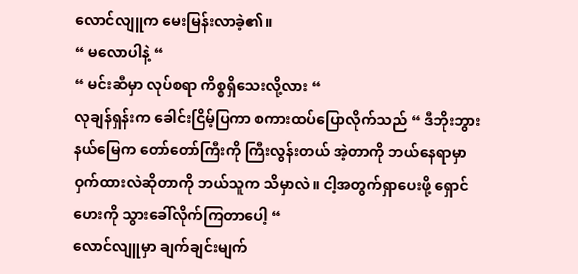လောင်လျူက မေးမြန်းလာခဲ့၏။
“ မလောပါနဲ့ “
“ မင်းဆီမှာ လုပ်စရာ ကိစ္စရှိသေးလို့လား “
လုချန်ရှန်းက ခေါင်းငြိမ့်ပြကာ စကားထပ်ပြောလိုက်သည် “ ဒီဘိုးဘွားနယ်မြေက တော်တော်ကြီးကို ကြီးလွန်းတယ် အဲ့တာကို ဘယ်နေရာမှာ ဝှက်ထားလဲဆိုတာကို ဘယ်သူက သိမှာလဲ။ ငါ့အတွက်ရှာပေးဖို့ ရှောင်ဟေးကို သွားခေါ်လိုက်ကြတာပေါ့ “
လောင်လျူမှာ ချက်ချင်းမျက်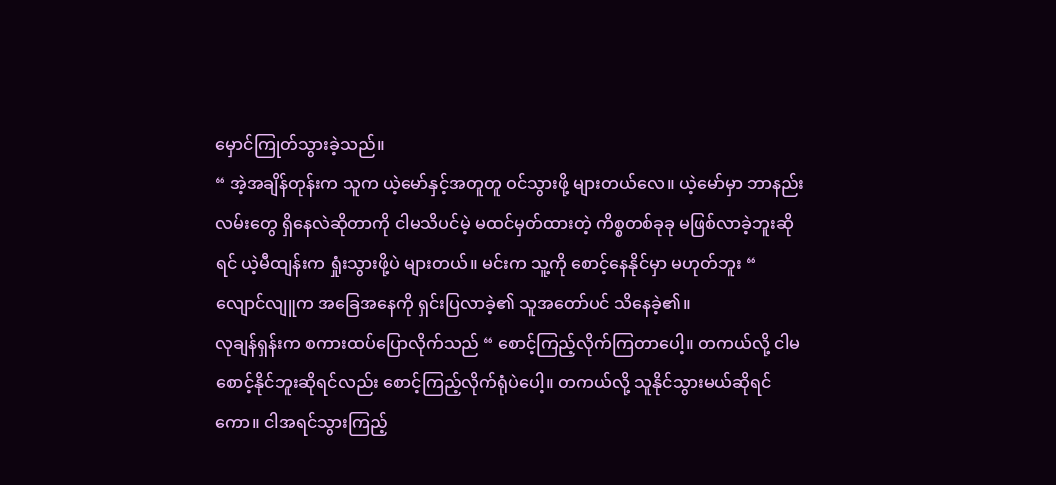မှောင်ကြုတ်သွားခဲ့သည်။
“ အဲ့အချိန်တုန်းက သူက ယဲ့မော်နှင့်အတူတူ ဝင်သွားဖို့ များတယ်လေ။ ယဲ့မော်မှာ ဘာနည်းလမ်းတွေ ရှိနေလဲဆိုတာကို ငါမသိပင်မဲ့ မထင်မှတ်ထားတဲ့ ကိစ္စတစ်ခုခု မဖြစ်လာခဲ့ဘူးဆိုရင် ယဲ့မီထျန်းက ရှုံးသွားဖို့ပဲ များတယ်။ မင်းက သူ့ကို စောင့်နေနိုင်မှာ မဟုတ်ဘူး “
လျောင်လျူက အခြေအနေကို ရှင်းပြလာခဲ့၏ သူအတော်ပင် သိနေခဲ့၏။
လုချန်ရှန်းက စကားထပ်ပြောလိုက်သည် “ စောင့်ကြည့်လိုက်ကြတာပေါ့။ တကယ်လို့ ငါမစောင့်နိုင်ဘူးဆိုရင်လည်း စောင့်ကြည့်လိုက်ရုံပဲပေါ့။ တကယ်လို့ သူနိုင်သွားမယ်ဆိုရင်ကော။ ငါအရင်သွားကြည့်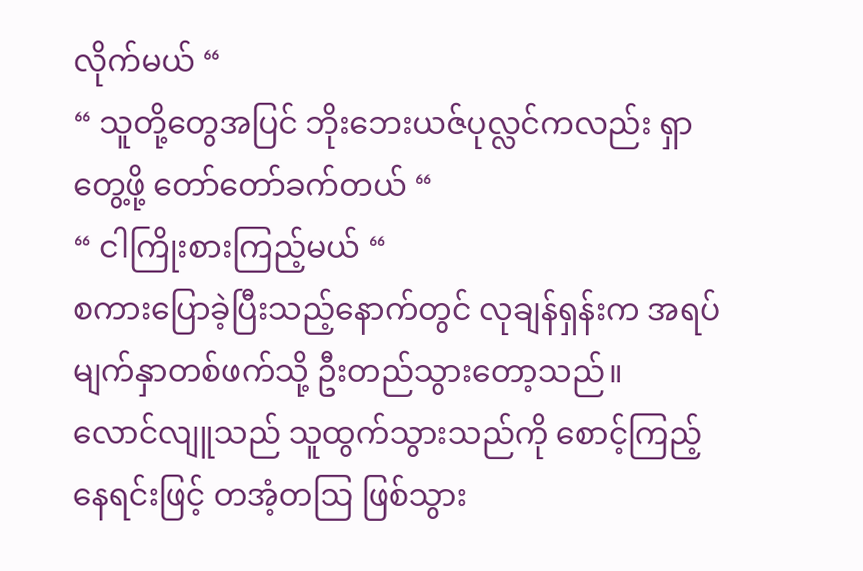လိုက်မယ် “
“ သူတို့တွေအပြင် ဘိုးဘေးယဇ်ပုလ္လင်ကလည်း ရှာတွေ့ဖို့ တော်တော်ခက်တယ် “
“ ငါကြိုးစားကြည့်မယ် “
စကားပြောခဲ့ပြီးသည့်နောက်တွင် လုချန်ရှန်းက အရပ်မျက်နှာတစ်ဖက်သို့ ဦးတည်သွားတော့သည်။
လောင်လျူသည် သူထွက်သွားသည်ကို စောင့်ကြည့်နေရင်းဖြင့် တအံ့တဩ ဖြစ်သွား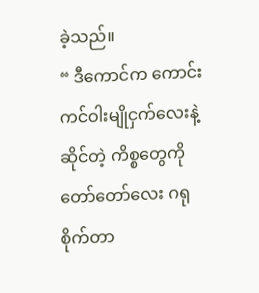ခဲ့သည်။
“ ဒီကောင်က ကောင်းကင်ဝါးမျိုငှက်လေးနဲ့ဆိုင်တဲ့ ကိစ္စတွေကို တော်တော်လေး ဂရုစိုက်တာ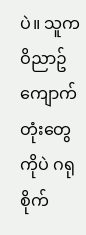ပဲ။ သူက ဝိညာဥ်ကျောက်တုံးတွေကိုပဲ ဂရုစိုက်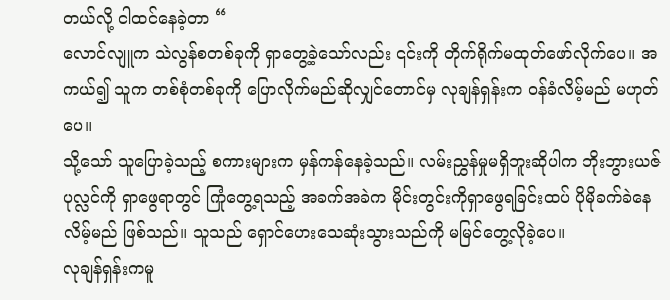တယ်လို့ ငါထင်နေခဲ့တာ “
လောင်လျူက သဲလွန်စတစ်ခုကို ရှာတွေ့ခဲ့သော်လည်း ၎င်းကို တိုက်ရိုက်မထုတ်ဖော်လိုက်ပေ။ အကယ်၍ သူက တစ်စုံတစ်ခုကို ပြောလိုက်မည်ဆိုလျှင်တောင်မှ လုချန်ရှန်းက ဝန်ခံလိမ့်မည် မဟုတ်ပေ။
သို့သော် သူပြောခဲ့သည့် စကားများက မှန်ကန်နေခဲ့သည်။ လမ်းညွှန်မှုမရှိဘူးဆိုပါက ဘိုးဘွားယဇ်ပုလ္လင်ကို ရှာဖွေရာတွင် ကြုံတွေ့ရသည့် အခက်အခဲက မိုင်းတွင်းကိုရှာဖွေရခြင်းထပ် ပိုမိုခက်ခဲနေလိမ့်မည် ဖြစ်သည်။ သူသည် ရှောင်ဟေးသေဆုံးသွားသည်ကို မမြင်တွေ့လိုခဲ့ပေ။
လုချန်ရှန်းကမူ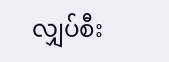လျှပ်စီး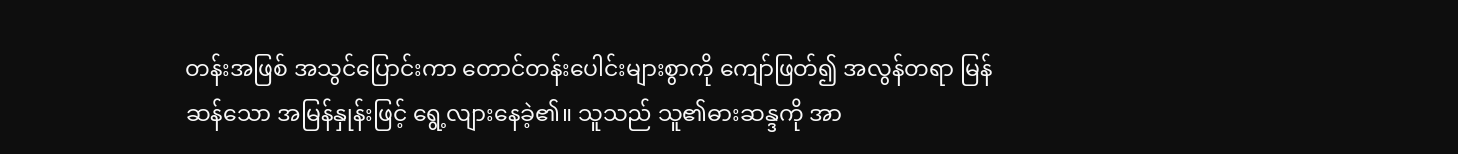တန်းအဖြစ် အသွင်ပြောင်းကာ တောင်တန်းပေါင်းများစွာကို ကျော်ဖြတ်၍ အလွန်တရာ မြန်ဆန်သော အမြန်နှုန်းဖြင့် ရွေ့လျားနေခဲ့၏။ သူသည် သူ၏ဓားဆန္ဒကို အာ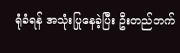ရုံခံရန် အသုံးပြုနေခဲ့ပြီး ဦးတည်ဘက်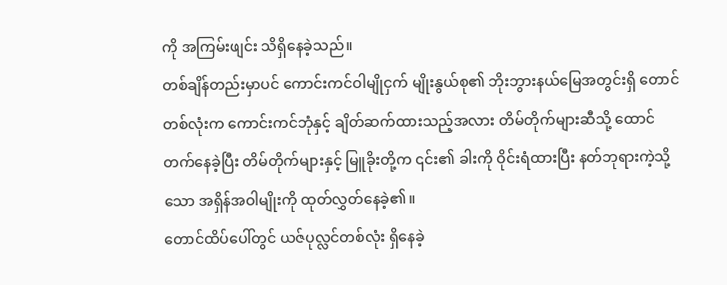ကို အကြမ်းဖျင်း သိရှိနေခဲ့သည်။
တစ်ချိန်တည်းမှာပင် ကောင်းကင်ဝါမျိုငှက် မျိုးနွယ်စု၏ ဘိုးဘွားနယ်မြေအတွင်းရှိ တောင်တစ်လုံးက ကောင်းကင်ဘုံနှင့် ချိတ်ဆက်ထားသည့်အလား တိမ်တိုက်များဆီသို့ ထောင်တက်နေခဲ့ပြီး တိမ်တိုက်များနှင့် မြူခိုးတို့က ၎င်း၏ ခါးကို ဝိုင်းရံထားပြီး နတ်ဘုရားကဲ့သို့သော အရှိန်အဝါမျိုးကို ထုတ်လွှတ်နေခဲ့၏။
တောင်ထိပ်ပေါ်တွင် ယဇ်ပုလ္လင်တစ်လုံး ရှိနေခဲ့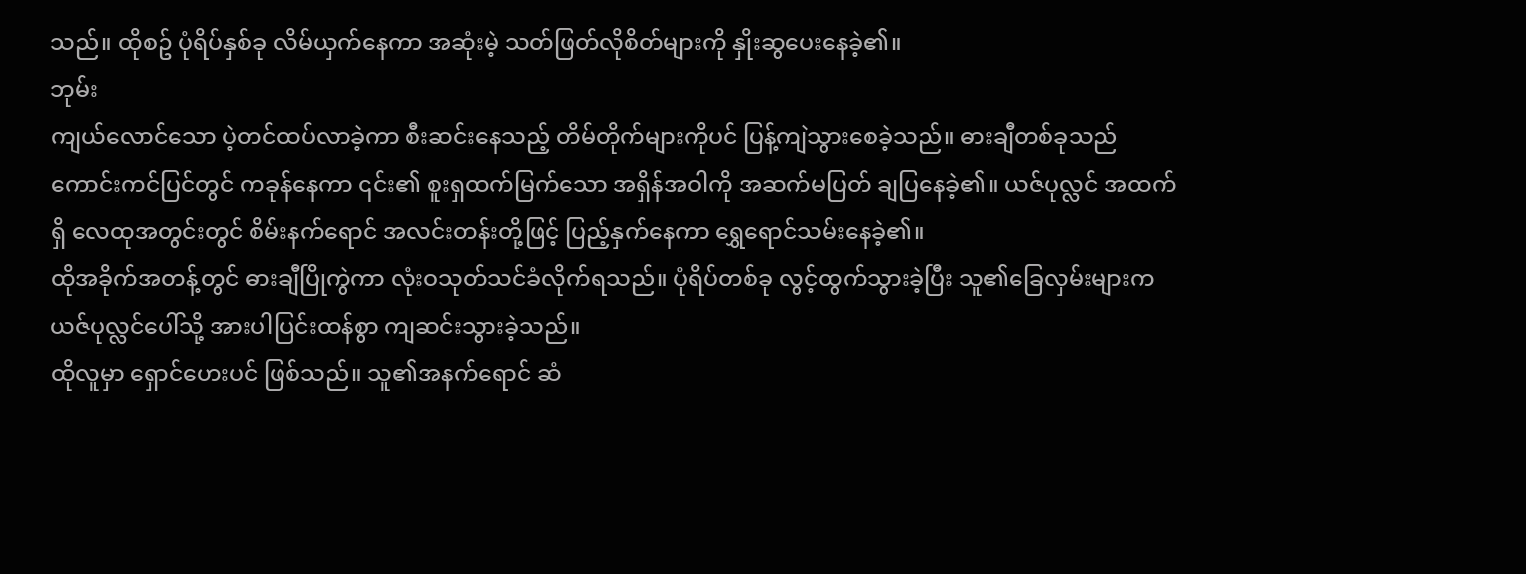သည်။ ထိုစဥ် ပုံရိပ်နှစ်ခု လိမ်ယှက်နေကာ အဆုံးမဲ့ သတ်ဖြတ်လိုစိတ်များကို နှိုးဆွပေးနေခဲ့၏။
ဘုမ်း
ကျယ်လောင်သော ပဲ့တင်ထပ်လာခဲ့ကာ စီးဆင်းနေသည့် တိမ်တိုက်များကိုပင် ပြန့်ကျဲသွားစေခဲ့သည်။ ဓားချီတစ်ခုသည် ကောင်းကင်ပြင်တွင် ကခုန်နေကာ ၎င်း၏ စူးရှထက်မြက်သော အရှိန်အဝါကို အဆက်မပြတ် ချပြနေခဲ့၏။ ယဇ်ပုလ္လင် အထက်ရှိ လေထုအတွင်းတွင် စိမ်းနက်ရောင် အလင်းတန်းတို့ဖြင့် ပြည့်နှက်နေကာ ရွှေရောင်သမ်းနေခဲ့၏။
ထိုအခိုက်အတန့်တွင် ဓားချီပြိုကွဲကာ လုံးဝသုတ်သင်ခံလိုက်ရသည်။ ပုံရိပ်တစ်ခု လွင့်ထွက်သွားခဲ့ပြီး သူ၏ခြေလှမ်းများက ယဇ်ပုလ္လင်ပေါ်သို့ အားပါပြင်းထန်စွာ ကျဆင်းသွားခဲ့သည်။
ထိုလူမှာ ရှောင်ဟေးပင် ဖြစ်သည်။ သူ၏အနက်ရောင် ဆံ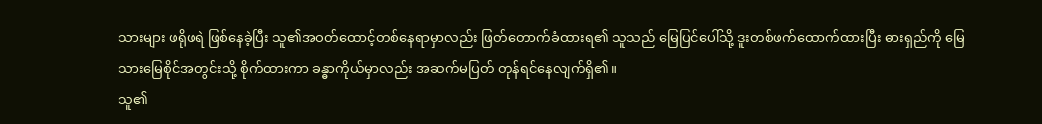သားများ ဖရိုဖရဲ ဖြစ်နေခဲ့ပြီး သူ၏အဝတ်ထောင့်တစ်နေရာမှာလည်း ဖြတ်တောက်ခံထားရ၏ သူသည် မြေပြင်ပေါ်သို့ ဒူးတစ်ဖက်ထောက်ထားပြီး ဓားရှည်ကို မြေသားမြေစိုင်အတွင်းသို့ စိုက်ထားကာ ခန္ဓာကိုယ်မှာလည်း အဆက်မပြတ် တုန်ရင်နေလျက်ရှိ၏။
သူ၏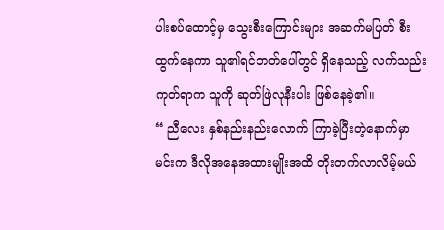ပါးစပ်ထောင့်မှ သွေးစီးကြောင်းများ အဆက်မပြတ် စီးထွက်နေကာ သူ၏ရင်ဘတ်ပေါ်တွင် ရှိနေသည့် လက်သည်းကုတ်ရာက သူကို ဆုတ်ဖြဲလုနီးပါး ဖြစ်နေခဲ့၏။
“ ညီလေး နှစ်နည်းနည်းလောက် ကြာခဲ့ပြီးတဲ့နောက်မှာ မင်းက ဒီလိုအနေအထားမျိုးအထိ တိုးတက်လာလိမ့်မယ်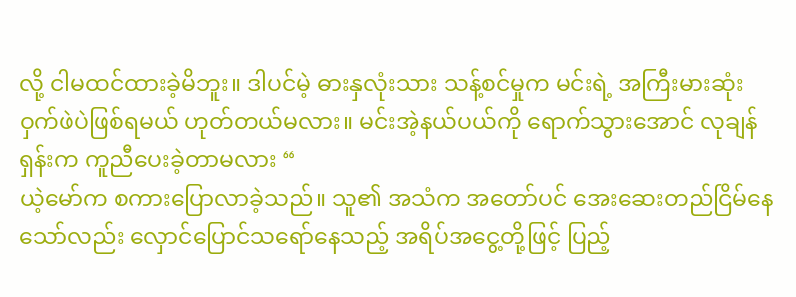လို့ ငါမထင်ထားခဲ့မိဘူး။ ဒါပင်မဲ့ ဓားနှလုံးသား သန့်စင်မှုက မင်းရဲ့ အကြီးမားဆုံး ဝှက်ဖဲပဲဖြစ်ရမယ် ဟုတ်တယ်မလား။ မင်းအဲ့နယ်ပယ်ကို ရောက်သွားအောင် လုချန်ရှန်းက ကူညီပေးခဲ့တာမလား “
ယဲ့မော်က စကားပြောလာခဲ့သည်။ သူ၏ အသံက အတော်ပင် အေးဆေးတည်ငြိမ်နေသော်လည်း လှောင်ပြောင်သရော်နေသည့် အရိပ်အငွေ့တို့ဖြင့် ပြည့်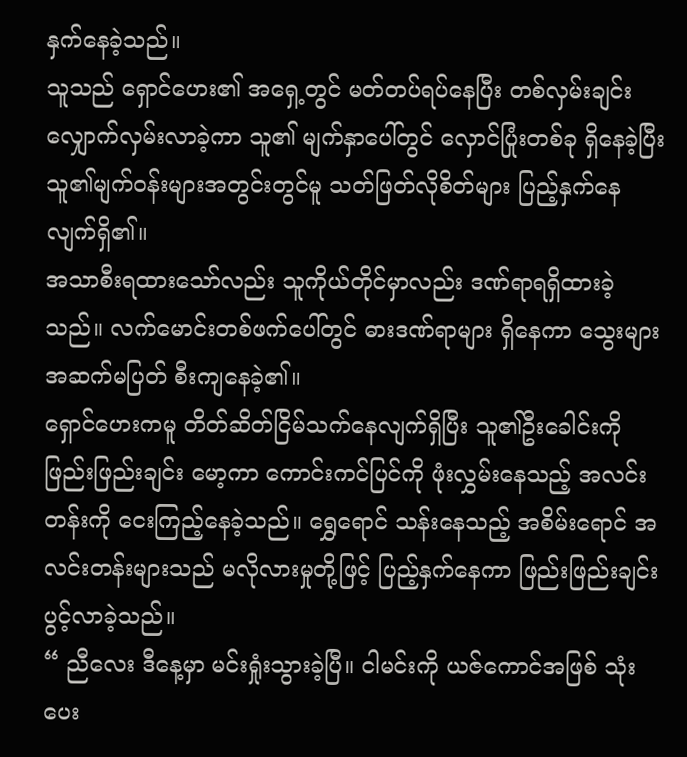နှက်နေခဲ့သည်။
သူသည် ရှောင်ဟေး၏ အရှေ့တွင် မတ်တပ်ရပ်နေပြီး တစ်လှမ်းချင်း လျှောက်လှမ်းလာခဲ့ကာ သူ၏ မျက်နှာပေါ်တွင် လှောင်ပြုံးတစ်ခု ရှိနေခဲ့ပြီး သူ၏မျက်ဝန်းများအတွင်းတွင်မူ သတ်ဖြတ်လိုစိတ်များ ပြည့်နှက်နေလျက်ရှိ၏။
အသာစီးရထားသော်လည်း သူကိုယ်တိုင်မှာလည်း ဒဏ်ရာရရှိထားခဲ့သည်။ လက်မောင်းတစ်ဖက်ပေါ်တွင် ဓားဒဏ်ရာများ ရှိနေကာ သွေးများ အဆက်မပြတ် စီးကျနေခဲ့၏။
ရှောင်ဟေးကမူ တိတ်ဆိတ်ငြိမ်သက်နေလျက်ရှိပြီး သူ၏ဦးခေါင်းကို ဖြည်းဖြည်းချင်း မော့ကာ ကောင်းကင်ပြင်ကို ဖုံးလွှမ်းနေသည့် အလင်းတန်းကို ငေးကြည့်နေခဲ့သည်။ ရွှေရောင် သန်းနေသည့် အစိမ်းရောင် အလင်းတန်းများသည် မလိုလားမှုတို့ဖြင့် ပြည့်နှက်နေကာ ဖြည်းဖြည်းချင်း ပွင့်လာခဲ့သည်။
“ ညီလေး ဒီနေ့မှာ မင်းရှုံးသွားခဲ့ပြီ။ ငါမင်းကို ယဇ်ကောင်အဖြစ် သုံးပေး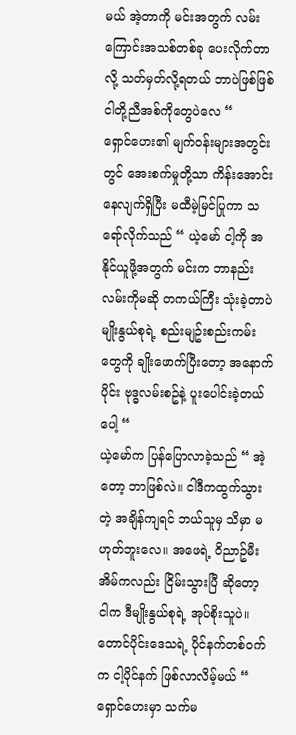မယ် အဲ့တာကို မင်းအတွက် လမ်းကြောင်းအသစ်တစ်ခု ပေးလိုက်တာလို့ သတ်မှတ်လို့ရတယ် ဘာပဲဖြစ်ဖြစ် ငါတို့ညီအစ်ကိုတွေပဲလေ “
ရှောင်ဟေး၏ မျက်ဝန်းများအတွင်းတွင် အေးစက်မှုတို့သာ ကိန်းအောင်းနေလျက်ရှိပြီး မထီမဲ့မြင်ပြုကာ သရော်လိုက်သည် “ ယဲ့မော် ငါ့ကို အနိုင်ယူဖို့အတွက် မင်းက ဘာနည်းလမ်းကိုမဆို တကယ်ကြီး သုံးခဲ့တာပဲ မျိုးနွယ်စုရဲ့ စည်းမျဥ်းစည်းကမ်းတွေကို ချိုးဖောက်ပြီးတော့ အနောက်ပိုင်း ဗုဒ္ဓလမ်းစဥ်နဲ့ ပူးပေါင်းခဲ့တယ်ပေါ့ “
ယဲ့မော်က ပြန်ပြောလာခဲ့သည် “ အဲ့တော့ ဘာဖြစ်လဲ။ ငါဒီကထွက်သွားတဲ့ အချိန်ကျရင် ဘယ်သူမှ သိမှာ မဟုတ်ဘူးလေ။ အဖေရဲ့ ဝိညာဥ်မီးအိမ်ကလည်း ငြိမ်းသွားပြီ ဆိုတော့ ငါက ဒီမျိုးနွယ်စုရဲ့ အုပ်စိုးသူပဲ။ တောင်ပိုင်းဒေသရဲ့ ပိုင်နက်တစ်ဝက်က ငါ့ပိုင်နက် ဖြစ်လာလိမ့်မယ် “
ရှောင်ဟေးမှာ သက်မ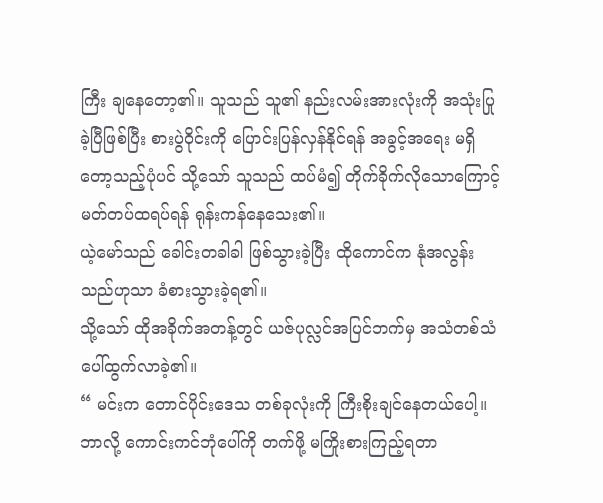ကြီး ချနေတော့၏။ သူသည် သူ၏ နည်းလမ်းအားလုံးကို အသုံးပြုခဲ့ပြီဖြစ်ပြီး စားပွဲဝိုင်းကို ပြောင်းပြန်လှန်နိုင်ရန် အခွင့်အရေး မရှိတော့သည့်ပုံပင် သို့သော် သူသည် ထပ်မံ၍ တိုက်ခိုက်လိုသောကြောင့် မတ်တပ်ထရပ်ရန် ရုန်းကန်နေသေး၏။
ယဲ့မော်သည် ခေါင်းတခါခါ ဖြစ်သွားခဲ့ပြီး ထိုကောင်က နုံအလွန်းသည်ဟုသာ ခံစားသွားခဲ့ရ၏။
သို့သော် ထိုအခိုက်အတန့်တွင် ယဇ်ပုလ္လင်အပြင်ဘက်မှ အသံတစ်သံ ပေါ်ထွက်လာခဲ့၏။
“ မင်းက တောင်ပိုင်းဒေသ တစ်ခုလုံးကို ကြီးစိုးချင်နေတယ်ပေါ့။ ဘာလို့ ကောင်းကင်ဘုံပေါ်ကို တက်ဖို့ မကြိုးစားကြည့်ရတာ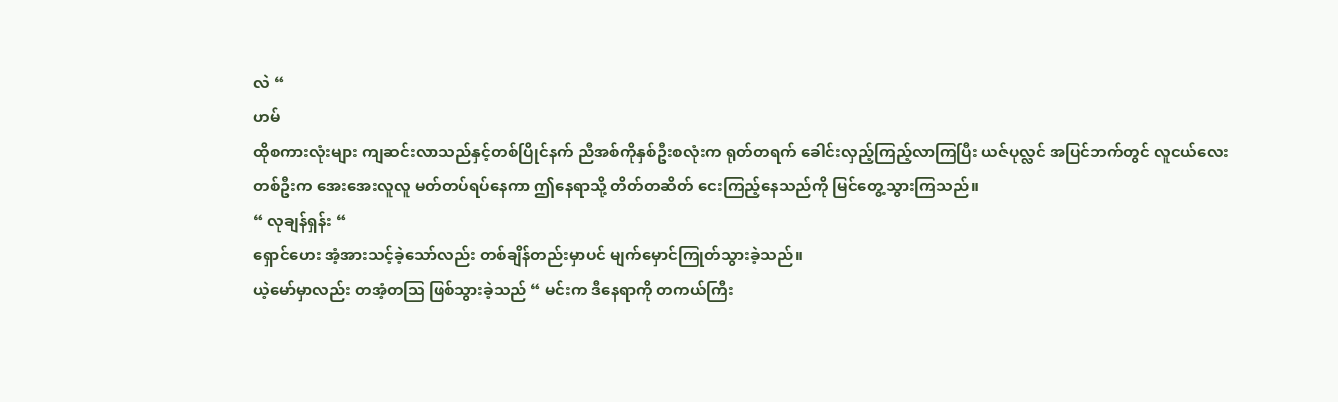လဲ “
ဟမ်
ထိုစကားလုံးများ ကျဆင်းလာသည်နှင့်တစ်ပြိုင်နက် ညီအစ်ကိုနှစ်ဦးစလုံးက ရုတ်တရက် ခေါင်းလှည့်ကြည့်လာကြပြီး ယဇ်ပုလ္လင် အပြင်ဘက်တွင် လူငယ်လေးတစ်ဦးက အေးအေးလူလူ မတ်တပ်ရပ်နေကာ ဤနေရာသို့ တိတ်တဆိတ် ငေးကြည့်နေသည်ကို မြင်တွေ့သွားကြသည်။
“ လုချန်ရှန်း “
ရှောင်ဟေး အံ့အားသင့်ခဲ့သော်လည်း တစ်ချိန်တည်းမှာပင် မျက်မှောင်ကြုတ်သွားခဲ့သည်။
ယဲ့မော်မှာလည်း တအံ့တဩ ဖြစ်သွားခဲ့သည် “ မင်းက ဒီနေရာကို တကယ်ကြီး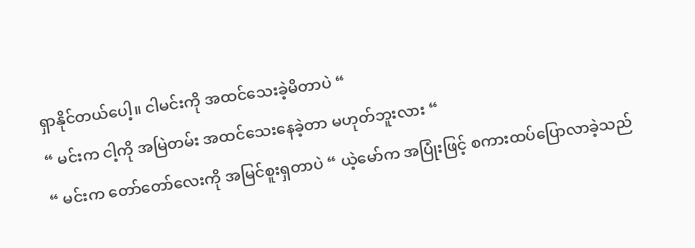ရှာနိုင်တယ်ပေါ့။ ငါမင်းကို အထင်သေးခဲ့မိတာပဲ “
“ မင်းက ငါ့ကို အမြဲတမ်း အထင်သေးနေခဲ့တာ မဟုတ်ဘူးလား “
“ မင်းက တော်တော်လေးကို အမြင်စူးရှတာပဲ “ ယဲ့မော်က အပြုံးဖြင့် စကားထပ်ပြောလာခဲ့သည်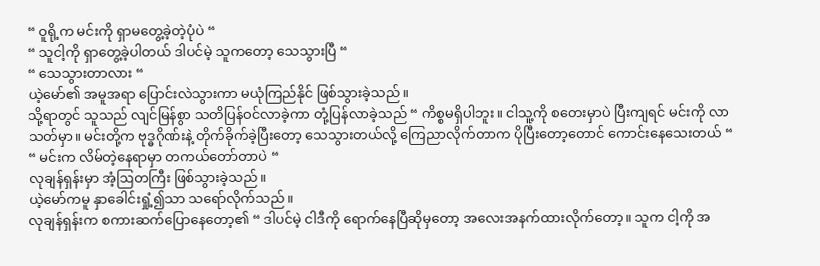“ ဝူရို့က မင်းကို ရှာမတွေ့ခဲ့တဲ့ပုံပဲ “
“ သူငါ့ကို ရှာတွေ့ခဲ့ပါတယ် ဒါပင်မဲ့ သူကတော့ သေသွားပြီ “
“ သေသွားတာလား “
ယဲ့မော်၏ အမူအရာ ပြောင်းလဲသွားကာ မယုံကြည်နိုင် ဖြစ်သွားခဲ့သည်။
သို့ရာတွင် သူသည် လျင်မြန်စွာ သတိပြန်ဝင်လာခဲ့ကာ တုံ့ပြန်လာခဲ့သည် “ ကိစ္စမရှိပါဘူး။ ငါသူ့ကို စတေးမှာပဲ ပြီးကျရင် မင်းကို လာသတ်မှာ။ မင်းတို့က ဗုဒ္ဓဂိုဏ်းနဲ့ တိုက်ခိုက်ခဲ့ပြီးတော့ သေသွားတယ်လို့ ကြေညာလိုက်တာက ပိုပြီးတော့တောင် ကောင်းနေသေးတယ် “
“ မင်းက လိမ်တဲ့နေရာမှာ တကယ်တော်တာပဲ “
လုချန်ရှန်းမှာ အံ့ဩတကြီး ဖြစ်သွားခဲ့သည်။
ယဲ့မော်ကမူ နှာခေါင်းရှုံ့၍သာ သရော်လိုက်သည်။
လုချန်ရှန်းက စကားဆက်ပြောနေတော့၏ “ ဒါပင်မဲ့ ငါဒီကို ရောက်နေပြီဆိုမှတော့ အလေးအနက်ထားလိုက်တော့။ သူက ငါ့ကို အ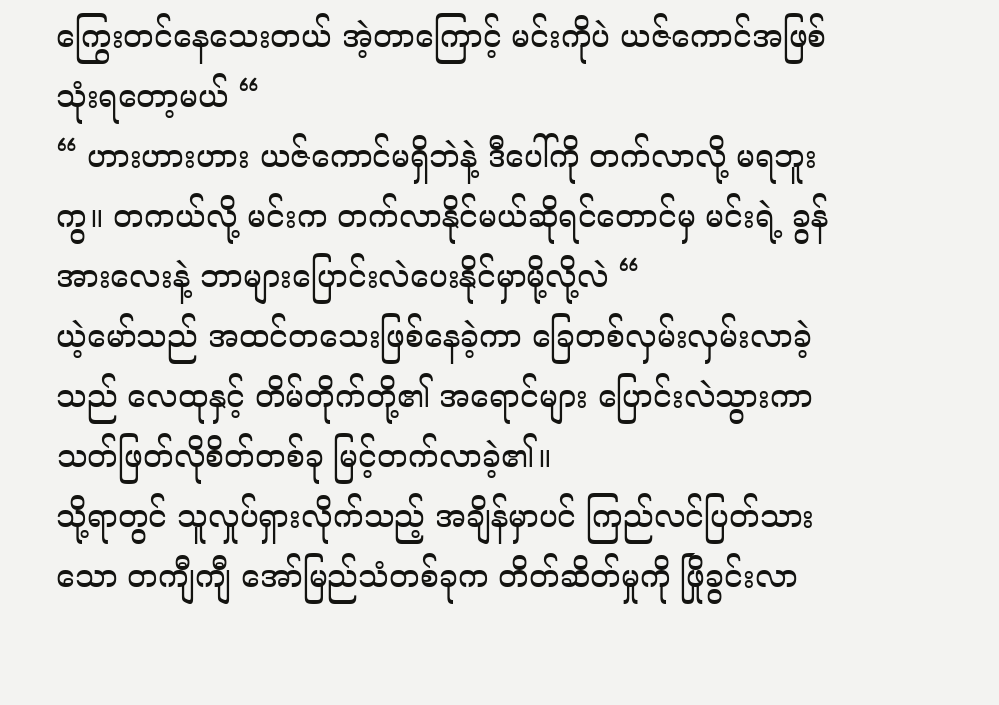ကြွေးတင်နေသေးတယ် အဲ့တာကြောင့် မင်းကိုပဲ ယဇ်ကောင်အဖြစ် သုံးရတော့မယ် “
“ ဟားဟားဟား ယဇ်ကောင်မရှိဘဲနဲ့ ဒီပေါ်ကို တက်လာလို့ မရဘူးကွ။ တကယ်လို့ မင်းက တက်လာနိုင်မယ်ဆိုရင်တောင်မှ မင်းရဲ့ ခွန်အားလေးနဲ့ ဘာများပြောင်းလဲပေးနိုင်မှာမို့လို့လဲ “
ယဲ့မော်သည် အထင်တသေးဖြစ်နေခဲ့ကာ ခြေတစ်လှမ်းလှမ်းလာခဲ့သည် လေထုနှင့် တိမ်တိုက်တို့၏ အရောင်များ ပြောင်းလဲသွားကာ သတ်ဖြတ်လိုစိတ်တစ်ခု မြင့်တက်လာခဲ့၏။
သို့ရာတွင် သူလှုပ်ရှားလိုက်သည့် အချိန်မှာပင် ကြည်လင်ပြတ်သားသော တကျီကျီ အော်မြည်သံတစ်ခုက တိတ်ဆိတ်မှုကို ဖြိုခွင်းလာ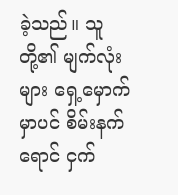ခဲ့သည်။ သူတို့၏ မျက်လုံးများ ရှေ့မှောက်မှာပင် စိမ်းနက်ရောင် ငှက်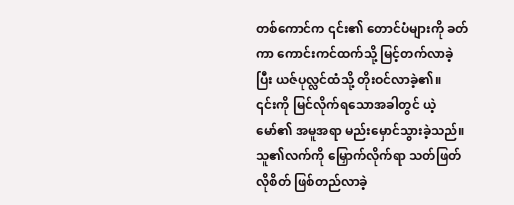တစ်ကောင်က ၎င်း၏ တောင်ပံများကို ခတ်ကာ ကောင်းကင်ထက်သို့ မြင့်တက်လာခဲ့ပြီး ယဇ်ပုလ္လင်ထံသို့ တိုးဝင်လာခဲ့၏။
၎င်းကို မြင်လိုက်ရသောအခါတွင် ယဲ့မော်၏ အမူအရာ မည်းမှောင်သွားခဲ့သည်။ သူ၏လက်ကို မြှောက်လိုက်ရာ သတ်ဖြတ်လိုစိတ် ဖြစ်တည်လာခဲ့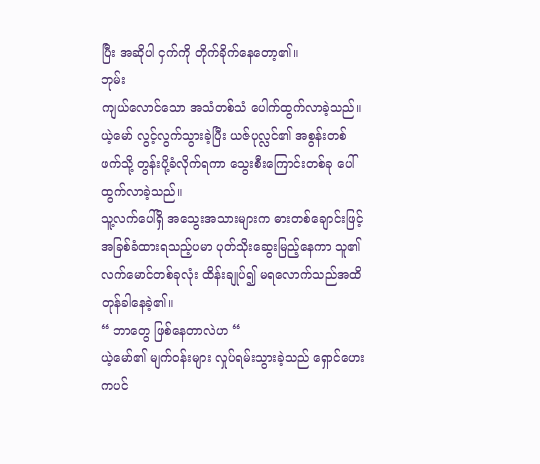ပြီး အဆိုပါ ငှက်ကို တိုက်ခိုက်နေတော့၏။
ဘုမ်း
ကျယ်လောင်သော အသံတစ်သံ ပေါက်ထွက်လာခဲ့သည်။ ယဲ့မော် လွင့်လွက်သွားခဲ့ပြီး ယဇ်ပုလ္လင်၏ အစွန်းတစ်ဖက်သို့ တွန်းပို့ခံလိုက်ရကာ သွေးစီးကြောင်းတစ်ခု ပေါ်ထွက်လာခဲ့သည်။
သူ့လက်ပေါ်ရှိ အသွေးအသားများက ဓားတစ်ချောင်းဖြင့် အခြစ်ခံထားရသည့်ပမာ ပုတ်သိုးဆွေးမြည့်နေကာ သူ၏လက်မောင်တစ်ခုလုံး ထိန်းချုပ်၍ မရလောက်သည်အထိ တုန်ခါနေခဲ့၏။
“ ဘာတွေ ဖြစ်နေတာလဲဟ “
ယဲ့မော်၏ မျက်ဝန်းများ လှုပ်ရမ်းသွားခဲ့သည် ရှောင်ဟေးကပင်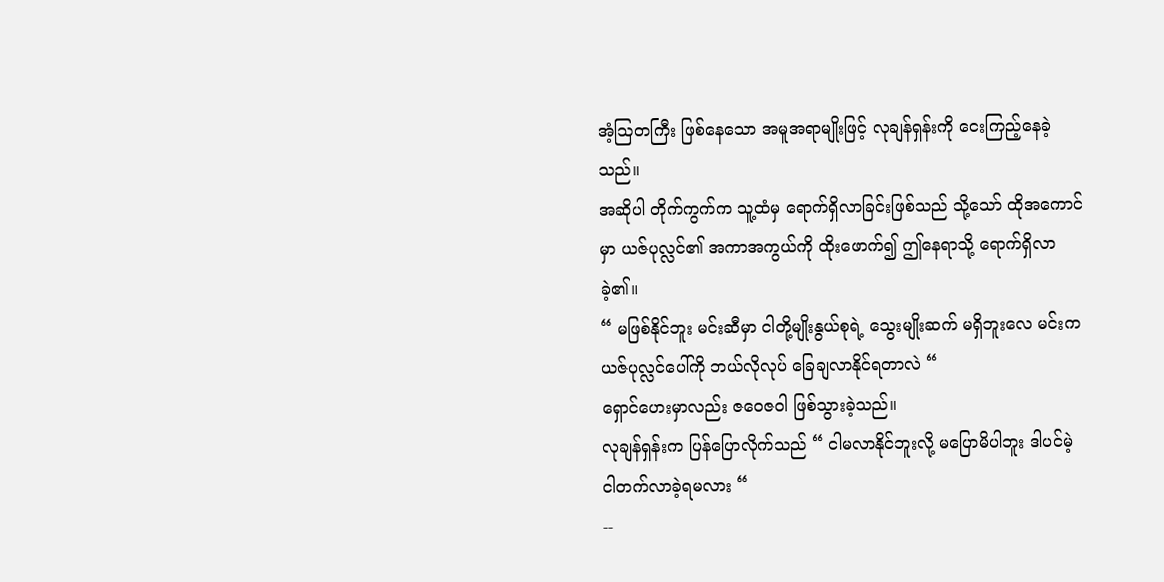အံ့ဩတကြီး ဖြစ်နေသော အမူအရာမျိုးဖြင့် လုချန်ရှန်းကို ငေးကြည့်နေခဲ့သည်။
အဆိုပါ တိုက်ကွက်က သူ့ထံမှ ရောက်ရှိလာခြင်းဖြစ်သည် သို့သော် ထိုအကောင်မှာ ယဇ်ပုလ္လင်၏ အကာအကွယ်ကို ထိုးဖောက်၍ ဤနေရာသို့ ရောက်ရှိလာခဲ့၏။
“ မဖြစ်နိုင်ဘူး မင်းဆီမှာ ငါတို့မျိုးနွယ်စုရဲ့ သွေးမျိုးဆက် မရှိဘူးလေ မင်းက ယဇ်ပုလ္လင်ပေါ်ကို ဘယ်လိုလုပ် ခြေချလာနိုင်ရတာလဲ “
ရှောင်ဟေးမှာလည်း ဇဝေဇဝါ ဖြစ်သွားခဲ့သည်။
လုချန်ရှန်းက ပြန်ပြောလိုက်သည် “ ငါမလာနိုင်ဘူးလို့ မပြောမိပါဘူး ဒါပင်မဲ့ ငါတက်လာခဲ့ရမလား “
--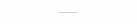………